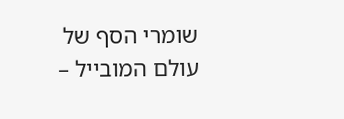שומרי הסף של עולם המובייל –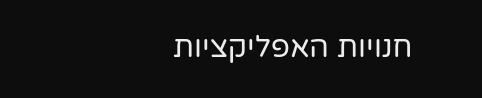חנויות האפליקציות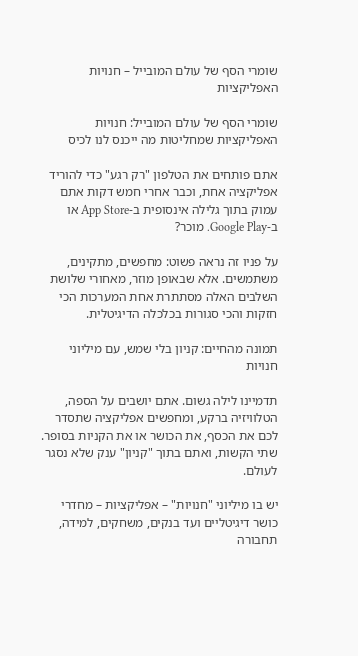שומרי הסף של עולם המובייל – חנויות האפליקציות

שומרי הסף של עולם המובייל: חנויות האפליקציות שמחליטות מה ייכנס לנו לכיס

אתם פותחים את הטלפון "רק רגע" כדי להוריד אפליקציה אחת, וכבר אחרי חמש דקות אתם עמוק בתוך גלילה אינסופית ב‑App Store או ב‑Google Play. מוכר?

על פניו זה נראה פשוט: מחפשים, מתקינים, משתמשים. אלא שבאופן מוזר, מאחורי שלושת השלבים האלה מסתתרת אחת המערכות הכי חזקות והכי סגורות בכלכלה הדיגיטלית.

תמונה מהחיים: קניון בלי שמש, עם מיליוני חנויות

תדמיינו לילה גשום. אתם יושבים על הספה, הטלוויזיה ברקע, ומחפשים אפליקציה שתסדר לכם את הכסף, את הכושר או את הקניות בסופר. שתי הקשות, ואתם בתוך "קניון" ענק שלא נסגר לעולם.

יש בו מיליוני "חנויות" – אפליקציות – מחדרי כושר דיגיטליים ועד בנקים, משחקים, למידה, תחבורה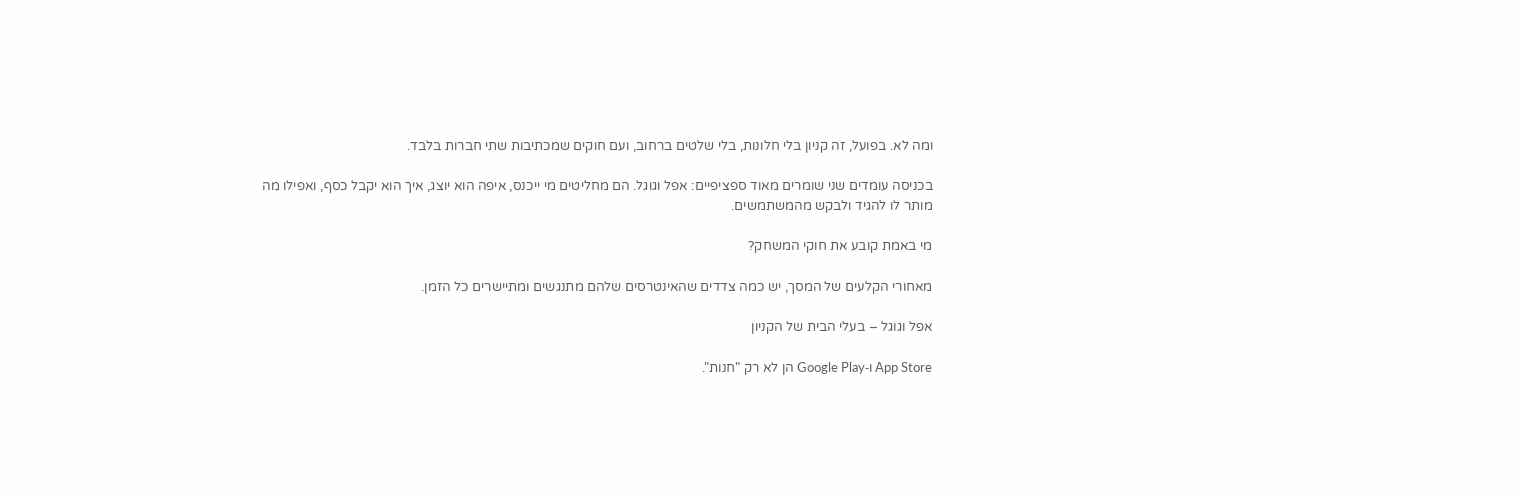ומה לא. בפועל, זה קניון בלי חלונות, בלי שלטים ברחוב, ועם חוקים שמכתיבות שתי חברות בלבד.

בכניסה עומדים שני שומרים מאוד ספציפיים: אפל וגוגל. הם מחליטים מי ייכנס, איפה הוא יוצג, איך הוא יקבל כסף, ואפילו מה מותר לו להגיד ולבקש מהמשתמשים.

מי באמת קובע את חוקי המשחק?

מאחורי הקלעים של המסך, יש כמה צדדים שהאינטרסים שלהם מתנגשים ומתיישרים כל הזמן.

אפל וגוגל – בעלי הבית של הקניון

App Store ו‑Google Play הן לא רק "חנות".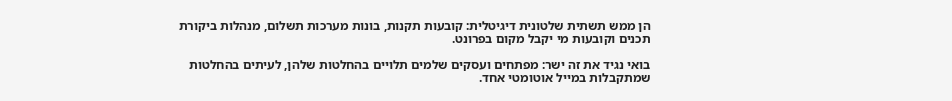הן ממש תשתית שלטונית דיגיטלית: קובעות תקנות, בונות מערכות תשלום, מנהלות ביקורת תכנים וקובעות מי יקבל מקום בפרונט.

בואי נגיד את זה ישר: מפתחים ועסקים שלמים תלויים בהחלטות שלהן, לעיתים בהחלטות שמתקבלות במייל אוטומטי אחד.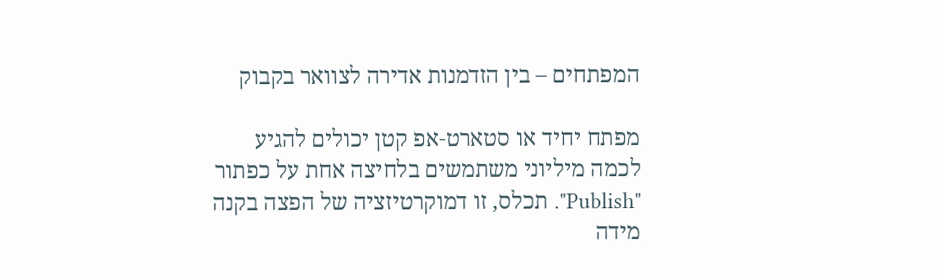המפתחים – בין הזדמנות אדירה לצוואר בקבוק

מפתח יחיד או סטארט‑אפ קטן יכולים להגיע לכמה מיליוני משתמשים בלחיצה אחת על כפתור "Publish". תכלס, זו דמוקרטיזציה של הפצה בקנה מידה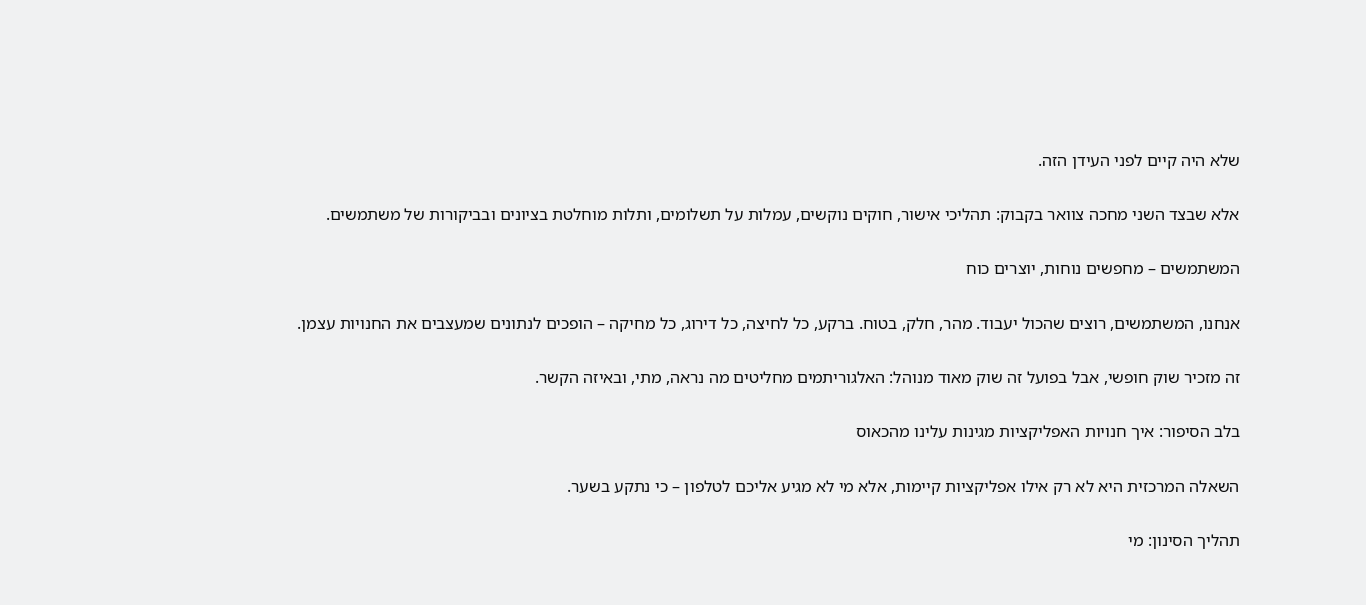שלא היה קיים לפני העידן הזה.

אלא שבצד השני מחכה צוואר בקבוק: תהליכי אישור, חוקים נוקשים, עמלות על תשלומים, ותלות מוחלטת בציונים ובביקורות של משתמשים.

המשתמשים – מחפשים נוחות, יוצרים כוח

אנחנו, המשתמשים, רוצים שהכול יעבוד. מהר, חלק, בטוח. ברקע, כל לחיצה, כל דירוג, כל מחיקה – הופכים לנתונים שמעצבים את החנויות עצמן.

זה מזכיר שוק חופשי, אבל בפועל זה שוק מאוד מנוהל: האלגוריתמים מחליטים מה נראה, מתי, ובאיזה הקשר.

בלב הסיפור: איך חנויות האפליקציות מגינות עלינו מהכאוס

השאלה המרכזית היא לא רק אילו אפליקציות קיימות, אלא מי לא מגיע אליכם לטלפון – כי נתקע בשער.

תהליך הסינון: מי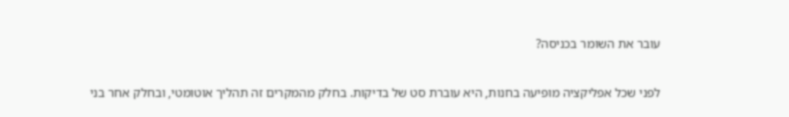עובר את השומר בכניסה?

לפני שכל אפליקציה מופיעה בחנות, היא עוברת סט של בדיקות. בחלק מהמקרים זה תהליך אוטומטי, ובחלק אחר בני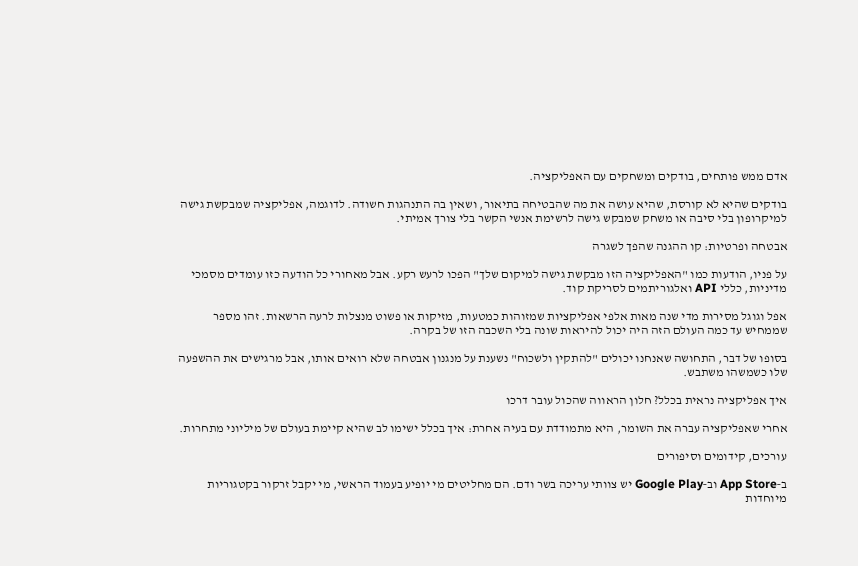אדם ממש פותחים, בודקים ומשחקים עם האפליקציה.

בודקים שהיא לא קורסת, שהיא עושה את מה שהבטיחה בתיאור, ושאין בה התנהגות חשודה. לדוגמה, אפליקציה שמבקשת גישה למיקרופון בלי סיבה או משחק שמבקש גישה לרשימת אנשי הקשר בלי צורך אמיתי.

אבטחה ופרטיות: קו ההגנה שהפך לשגרה

על פניו, הודעות כמו "האפליקציה הזו מבקשת גישה למיקום שלך" הפכו לרעש רקע. אבל מאחורי כל הודעה כזו עומדים מסמכי מדיניות, כללי API ואלגוריתמים לסריקת קוד.

אפל וגוגל מסירות מדי שנה מאות אלפי אפליקציות שמזוהות כמטעות, מזיקות או פשוט מנצלות לרעה הרשאות. זהו מספר שממחיש עד כמה העולם הזה היה יכול להיראות שונה בלי השכבה הזו של בקרה.

בסופו של דבר, התחושה שאנחנו יכולים "להתקין ולשכוח" נשענת על מנגנון אבטחה שלא רואים אותו, אבל מרגישים את ההשפעה שלו כשמשהו משתבש.

איך אפליקציה נראית בכלל? חלון הראווה שהכול עובר דרכו

אחרי שאפליקציה עברה את השומר, היא מתמודדת עם בעיה אחרת: איך בכלל ישימו לב שהיא קיימת בעולם של מיליוני מתחרות.

עורכים, קידומים וסיפורים

ב‑App Store וב‑Google Play יש צוותי עריכה בשר ודם. הם מחליטים מי יופיע בעמוד הראשי, מי יקבל זרקור בקטגוריות מיוחדות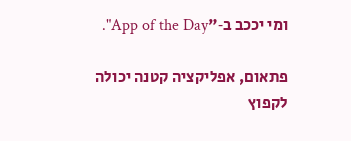ומי יככב ב‑"App of the Day".

פתאום, אפליקציה קטנה יכולה לקפוץ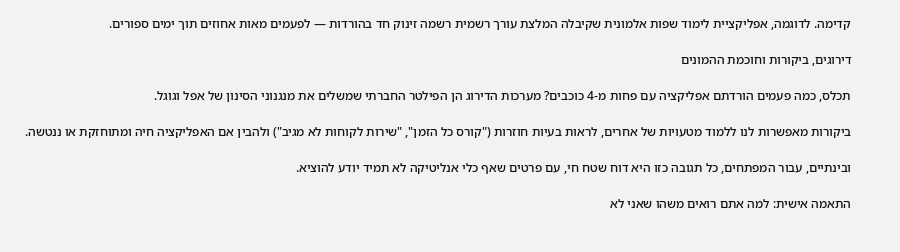קדימה. לדוגמה, אפליקציית לימוד שפות אלמונית שקיבלה המלצת עורך רשמית רשמה זינוק חד בהורדות — לפעמים מאות אחוזים תוך ימים ספורים.

דירוגים, ביקורות וחוכמת ההמונים

תכלס, כמה פעמים הורדתם אפליקציה עם פחות מ‑4 כוכבים? מערכות הדירוג הן הפילטר החברתי שמשלים את מנגנוני הסינון של אפל וגוגל.

ביקורות מאפשרות לנו ללמוד מטעויות של אחרים, לראות בעיות חוזרות ("קורס כל הזמן", "שירות לקוחות לא מגיב") ולהבין אם האפליקציה חיה ומתוחזקת או ננטשה.

ובינתיים, עבור המפתחים, כל תגובה כזו היא דוח שטח חי, עם פרטים שאף כלי אנליטיקה לא תמיד יודע להוציא.

התאמה אישית: למה אתם רואים משהו שאני לא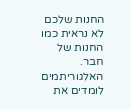החנות שלכם לא נראית כמו החנות של חבר. האלגוריתמים לומדים את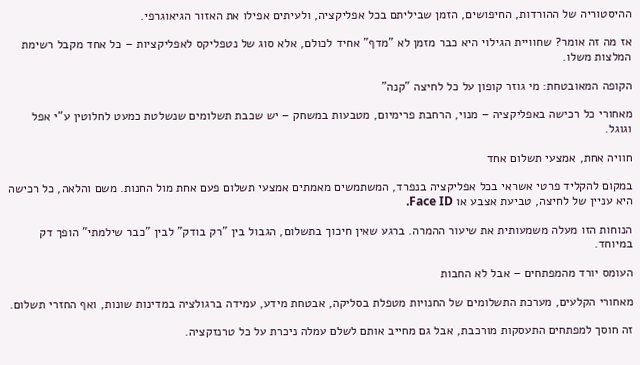ההיסטוריה של ההורדות, החיפושים, הזמן שביליתם בכל אפליקציה, ולעיתים אפילו את האזור הגיאוגרפי.

אז מה זה אומר? שחוויית הגילוי היא כבר מזמן לא "מדף" אחיד לכולם, אלא סוג של נטפליקס לאפליקציות – כל אחד מקבל רשימת המלצות משלו.

הקופה המאובטחת: מי גוזר קופון על כל לחיצה "קנה"

מאחורי כל רכישה באפליקציה – מנוי, הרחבת פרימיום, מטבעות במשחק – יש שכבת תשלומים שנשלטת כמעט לחלוטין ע"י אפל וגוגל.

חוויה אחת, אמצעי תשלום אחד

במקום להקליד פרטי אשראי בכל אפליקציה בנפרד, המשתמשים מאמתים אמצעי תשלום פעם אחת מול החנות. משם והלאה, כל רכישה היא עניין של לחיצה, טביעת אצבע או Face ID.

הנוחות הזו מעלה משמעותית את שיעור ההמרה. ברגע שאין חיכוך בתשלום, הגבול בין "רק בודק" לבין "כבר שילמתי" הופך דק במיוחד.

העומס יורד מהמפתחים – אבל לא החבות

מאחורי הקלעים, מערכת התשלומים של החנויות מטפלת בסליקה, אבטחת מידע, עמידה ברגולציה במדינות שונות, ואף החזרי תשלום.

זה חוסך למפתחים התעסקות מורכבת, אבל גם מחייב אותם לשלם עמלה ניכרת על כל טרנזקציה.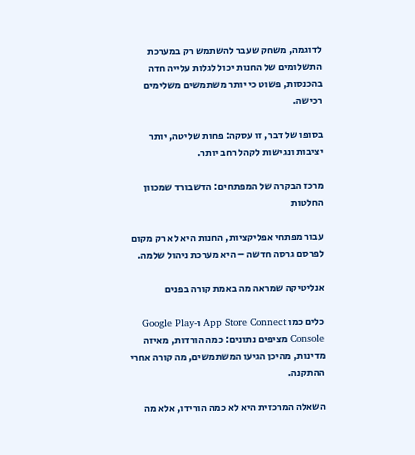לדוגמה, משחק שעבר להשתמש רק במערכת התשלומים של החנות יכול לגלות עלייה חדה בהכנסות, פשוט כי יותר משתמשים משלימים רכישה.

בסופו של דבר, זו עסקה: פחות שליטה, יותר יציבות ונגישות לקהל רחב יותר.

מרכז הבקרה של המפתחים: הדשבורד שמכוון החלטות

עבור מפתחי אפליקציות, החנות היא לא רק מקום לפרסם גרסה חדשה – היא מערכת ניהול שלמה.

אנליטיקה שמראה מה באמת קורה בפנים

כלים כמו App Store Connect ו‑Google Play Console מציפים נתונים: כמה הורדות, מאיזה מדינות, מהיכן הגיעו המשתמשים, מה קורה אחרי ההתקנה.

השאלה המרכזית היא לא כמה הורידו, אלא מה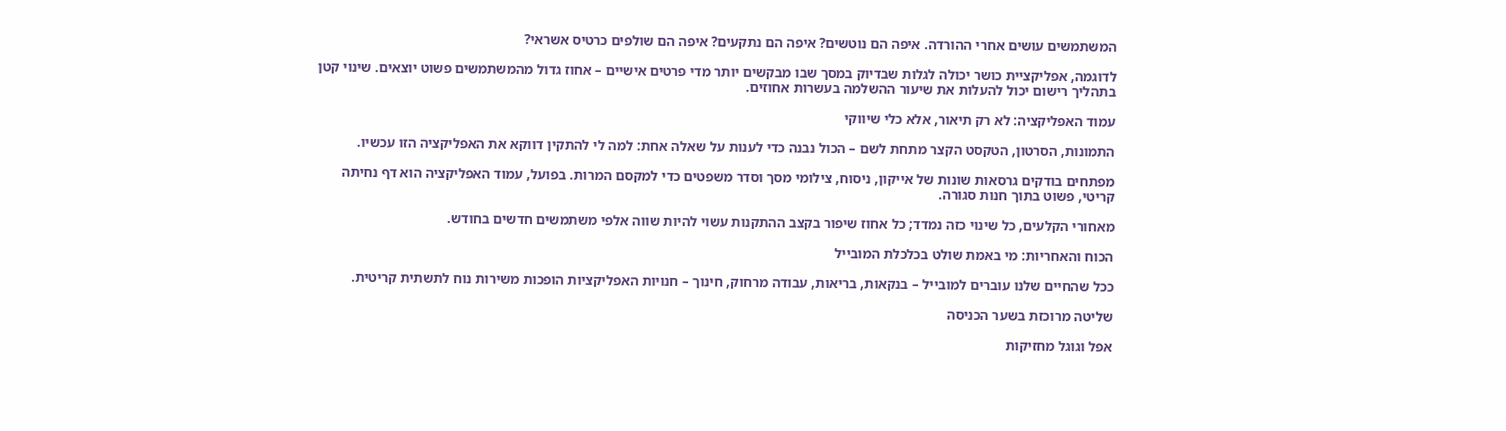המשתמשים עושים אחרי ההורדה. איפה הם נוטשים? איפה הם נתקעים? איפה הם שולפים כרטיס אשראי?

לדוגמה, אפליקציית כושר יכולה לגלות שבדיוק במסך שבו מבקשים יותר מדי פרטים אישיים – אחוז גדול מהמשתמשים פשוט יוצאים. שינוי קטן בתהליך רישום יכול להעלות את שיעור ההשלמה בעשרות אחוזים.

עמוד האפליקציה: לא רק תיאור, אלא כלי שיווקי

התמונות, הסרטון, הטקסט הקצר מתחת לשם – הכול נבנה כדי לענות על שאלה אחת: למה לי להתקין דווקא את האפליקציה הזו עכשיו.

מפתחים בודקים גרסאות שונות של אייקון, ניסוח, צילומי מסך וסדר משפטים כדי למקסם המרות. בפועל, עמוד האפליקציה הוא דף נחיתה קריטי, פשוט בתוך חנות סגורה.

מאחורי הקלעים, כל שינוי כזה נמדד; כל אחוז שיפור בקצב ההתקנות עשוי להיות שווה אלפי משתמשים חדשים בחודש.

הכוח והאחריות: מי באמת שולט בכלכלת המובייל

ככל שהחיים שלנו עוברים למובייל – בנקאות, בריאות, עבודה מרחוק, חינוך – חנויות האפליקציות הופכות משירות נוח לתשתית קריטית.

שליטה מרוכזת בשער הכניסה

אפל וגוגל מחזיקות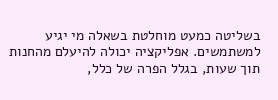בשליטה כמעט מוחלטת בשאלה מי יגיע למשתמשים. אפליקציה יכולה להיעלם מהחנות תוך שעות, בגלל הפרה של כלל,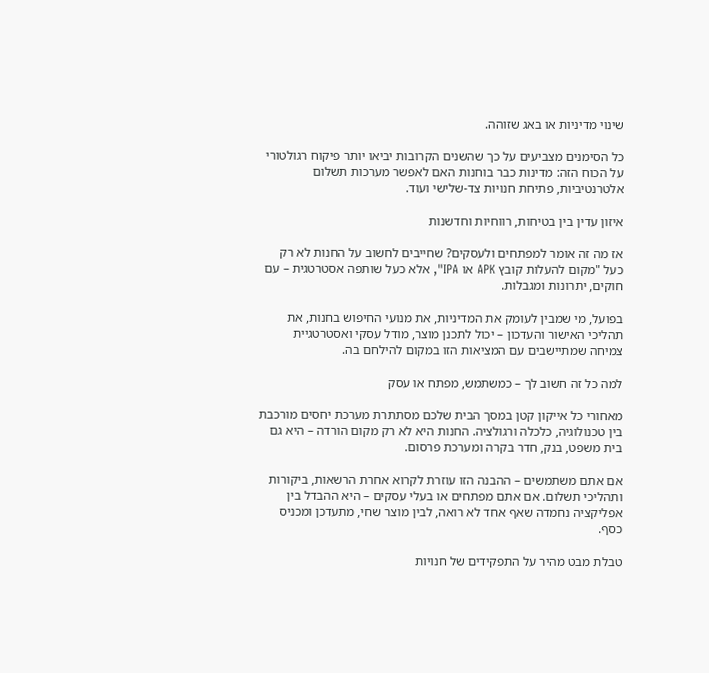שינוי מדיניות או באג שזוהה.

כל הסימנים מצביעים על כך שהשנים הקרובות יביאו יותר פיקוח רגולטורי על הכוח הזה: מדינות כבר בוחנות האם לאפשר מערכות תשלום אלטרנטיביות, פתיחת חנויות צד‑שלישי ועוד.

איזון עדין בין בטיחות, רווחיות וחדשנות

אז מה זה אומר למפתחים ולעסקים? שחייבים לחשוב על החנות לא רק כעל "מקום להעלות קובץ APK או IPA", אלא כעל שותפה אסטרטגית – עם חוקים, יתרונות ומגבלות.

בפועל, מי שמבין לעומק את המדיניות, את מנועי החיפוש בחנות, את תהליכי האישור והעדכון – יכול לתכנן מוצר, מודל עסקי ואסטרטגיית צמיחה שמתיישבים עם המציאות הזו במקום להילחם בה.

למה כל זה חשוב לך – כמשתמש, מפתח או עסק

מאחורי כל אייקון קטן במסך הבית שלכם מסתתרת מערכת יחסים מורכבת בין טכנולוגיה, כלכלה ורגולציה. החנות היא לא רק מקום הורדה – היא גם בית משפט, בנק, חדר בקרה ומערכת פרסום.

אם אתם משתמשים – ההבנה הזו עוזרת לקרוא אחרת הרשאות, ביקורות ותהליכי תשלום. אם אתם מפתחים או בעלי עסקים – היא ההבדל בין אפליקציה נחמדה שאף אחד לא רואה, לבין מוצר שחי, מתעדכן ומכניס כסף.

טבלת מבט מהיר על התפקידים של חנויות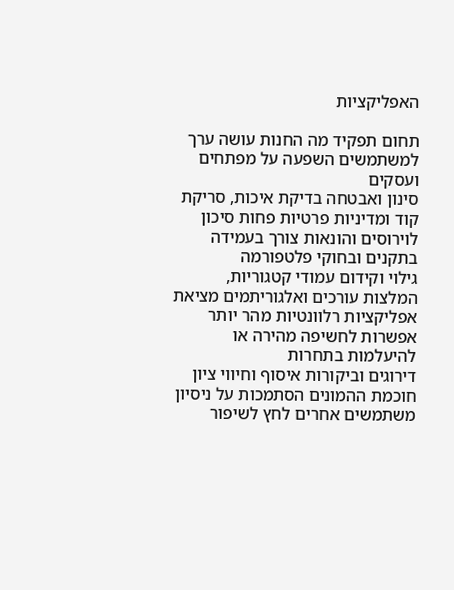האפליקציות

תחום תפקיד מה החנות עושה ערך למשתמשים השפעה על מפתחים ועסקים
סינון ואבטחה בדיקת איכות, סריקת קוד ומדיניות פרטיות פחות סיכון לוירוסים והונאות צורך בעמידה בתקנים ובחוקי פלטפורמה
גילוי וקידום עמודי קטגוריות, המלצות עורכים ואלגוריתמים מציאת אפליקציות רלוונטיות מהר יותר אפשרות לחשיפה מהירה או להיעלמות בתחרות
דירוגים וביקורות איסוף וחיווי ציון חוכמת ההמונים הסתמכות על ניסיון משתמשים אחרים לחץ לשיפור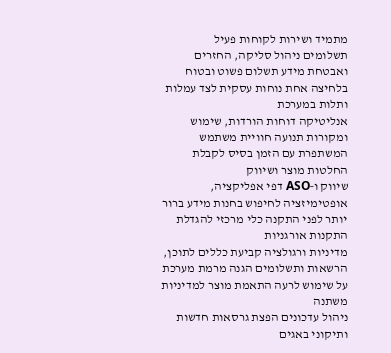מתמיד ושירות לקוחות פעיל
תשלומים ניהול סליקה, החזרים ואבטחת מידע תשלום פשוט ובטוח בלחיצה אחת נוחות עסקית לצד עמלות ותלות במערכת
אנליטיקה דוחות הורדות, שימוש ומקורות תנועה חוויית משתמש המשתפרת עם הזמן בסיס לקבלת החלטות מוצר ושיווק
שיווק ו‑ASO דפי אפליקציה, אופטימיזציה לחיפוש בחנות מידע ברור יותר לפני התקנה כלי מרכזי להגדלת התקנות אורגניות
מדיניות ורגולציה קביעת כללים לתוכן, הרשאות ותשלומים הגנה מרמת מערכת על שימוש לרעה התאמת מוצר למדיניות משתנה
ניהול עדכונים הפצת גרסאות חדשות ותיקוני באגים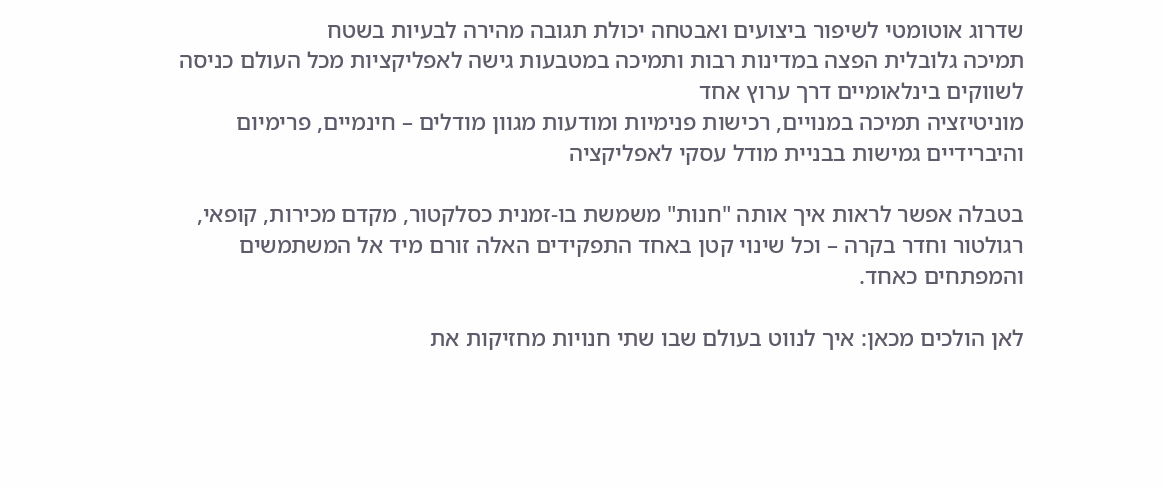שדרוג אוטומטי לשיפור ביצועים ואבטחה יכולת תגובה מהירה לבעיות בשטח
תמיכה גלובלית הפצה במדינות רבות ותמיכה במטבעות גישה לאפליקציות מכל העולם כניסה לשווקים בינלאומיים דרך ערוץ אחד
מוניטיזציה תמיכה במנויים, רכישות פנימיות ומודעות מגוון מודלים – חינמיים, פרימיום והיברידיים גמישות בבניית מודל עסקי לאפליקציה

בטבלה אפשר לראות איך אותה "חנות" משמשת בו‑זמנית כסלקטור, מקדם מכירות, קופאי, רגולטור וחדר בקרה – וכל שינוי קטן באחד התפקידים האלה זורם מיד אל המשתמשים והמפתחים כאחד.

לאן הולכים מכאן: איך לנווט בעולם שבו שתי חנויות מחזיקות את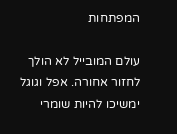המפתחות

עולם המובייל לא הולך לחזור אחורה. אפל וגוגל ימשיכו להיות שומרי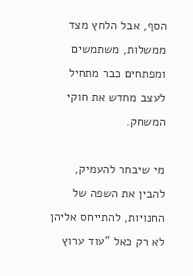הסף, אבל הלחץ מצד ממשלות, משתמשים ומפתחים כבר מתחיל לעצב מחדש את חוקי המשחק.

מי שיבחר להעמיק, להבין את השפה של החנויות, להתייחס אליהן לא רק כאל "עוד ערוץ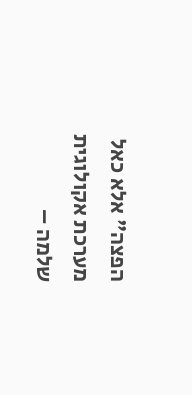הפצה" אלא כאל מערכת אקולוגית שלמה –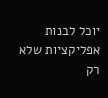יוכל לבנות אפליקציות שלא רק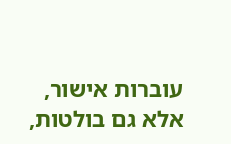עוברות אישור, אלא גם בולטות,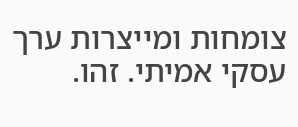צומחות ומייצרות ערך עסקי אמיתי. זהו.